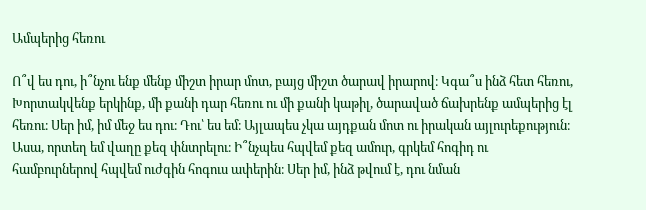Ամպերից հեռու

Ո՞վ ես դու, ի՞նչու ենք մենք միշտ իրար մոտ, բայց միշտ ծարավ իրարով։ Կգա՞ս ինձ հետ հեռու, Խորտակվենք երկինք, մի քանի դար հեռու ու մի քանի կաթիլ, ծարաված ճախրենք ամպերից էլ հեռու։ Սեր իմ, իմ մեջ ես դու։ Դու՝ ես եմ։ Այլապես չկա այդքան մոտ ու իրական այլուրեքություն։ Ասա, որտեղ եմ վաղը քեզ փնտրելու։ Ի՞նչպես հպվեմ քեզ ամուր, գրկեմ հոգիդ ու համբուրներով հպվեմ ուժգին հոգուս ափերին։ Սեր իմ, ինձ թվում է, դու նման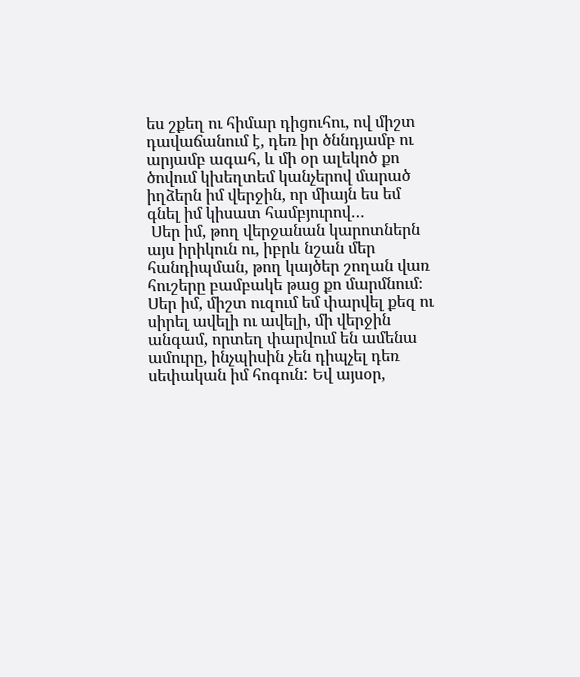ես շքեղ ու հիմար դիցուհու, ով միշտ դավաճանում է, դեռ իր ծննդյամբ ու արյամբ ագահ, և մի օր ալեկոծ քո ծովում կխեղտեմ կանչերով մարած իղձերն իմ վերջին, որ միայն ես եմ գնել իմ կիսատ համբյուրով…
 Սեր իմ, թող վերջանան կարոտներն այս իրիկուն ու, իբրև նշան մեր հանդիպման, թող կայծեր շողան վառ հուշերը բամբակե թաց քո մարմնում։ Սեր իմ, միշտ ուզում եմ փարվել քեզ ու սիրել ավելի ու ավելի, մի վերջին անգամ, որտեղ փարվում են ամենա ամուրը, ինչպիսին չեն դիպչել դեռ սեփական իմ հոգուն: Եվ այսօր,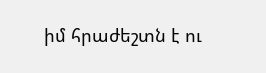իմ հրաժեշտն է ու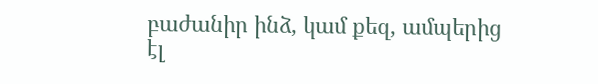բաժանիր ինձ, կամ քեզ, ամպերից էլ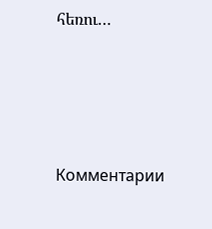հեռու…





Комментарии